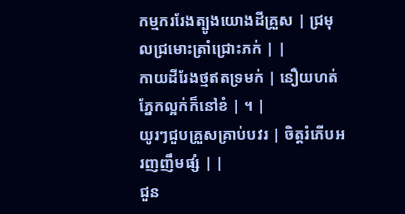កម្មកររែងត្បូងយោងដីគ្រួស | ជ្រមុលជ្រមោះត្រាំជ្រោះភក់ | |
កាយដីរែងថ្មឥតទ្រមក់ | នឿយហត់ភ្នែកល្អក់ក៏នៅខំ | ។ |
យូរៗជួបគ្រួសគ្រាប់បវរ | ចិត្តរំភើបអរញញឹមផ្សំ | |
ជួន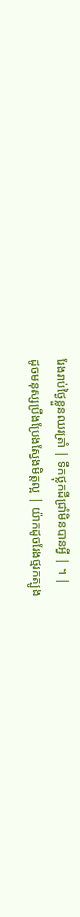រែងរាប់ថ្ងៃខ្លួនឈរត្រាំ | ទឹកថ្លុកដីជ្រាំមិនបានអ្វី | ។ |
ដូចមនុស្សប្រឹងប្រែងស្វែងមិត្តល្អ | យ៉ាកដូចរែងថ្មរកត្បូង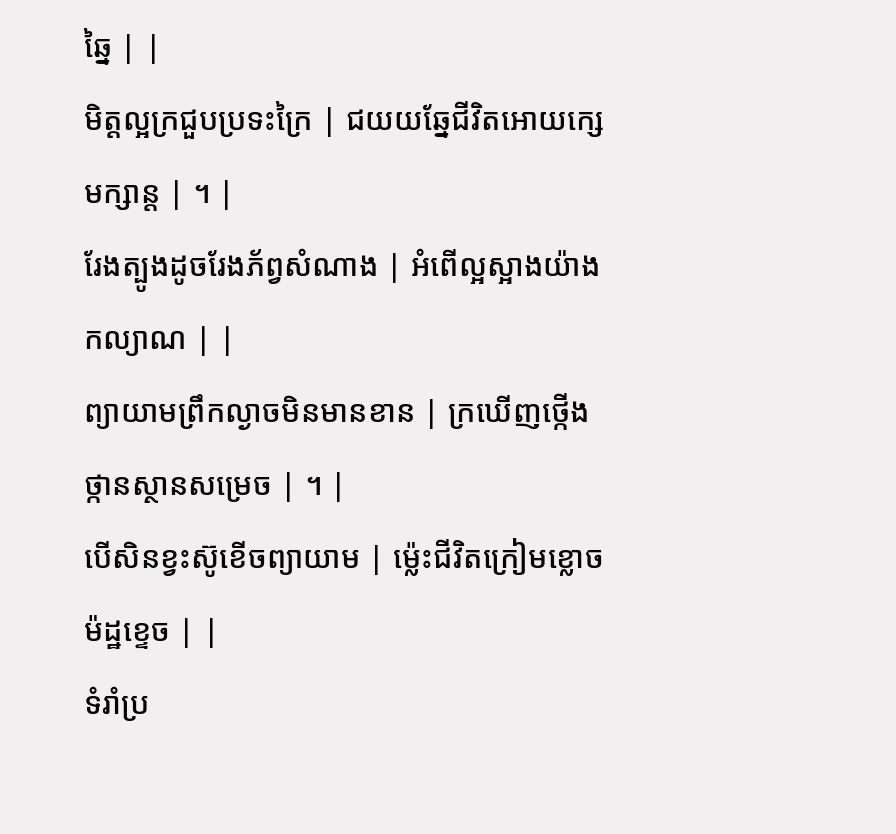ឆ្នៃ | |
មិត្តល្អក្រជួបប្រទះក្រៃ | ជយយឆ្នែជីវិតអោយក្សេមក្សាន្ត | ។ |
រែងត្បូងដូចរែងភ័ព្វសំណាង | អំពើល្អស្អាងយ៉ាងកល្យាណ | |
ព្យាយាមព្រឹកល្ងាចមិនមានខាន | ក្រឃើញថ្កើងថ្កានស្ថានសម្រេច | ។ |
បើសិនខ្វះស៊ូខើចព្យាយាម | ម៉្លេះជីវិតក្រៀមខ្លោចម៉ដ្ឋខ្ទេច | |
ទំរាំប្រ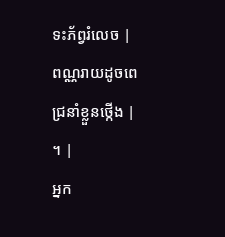ទះភ័ព្វរំលេច | ពណ្ណរាយដូចពេជ្រនាំខ្លួនថ្កើង | ។ |
អ្នក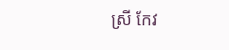ស្រី កែវ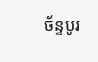ច័ន្ទបូរ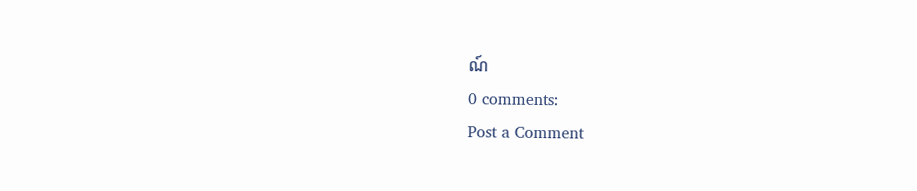ណ៍
0 comments:
Post a Comment